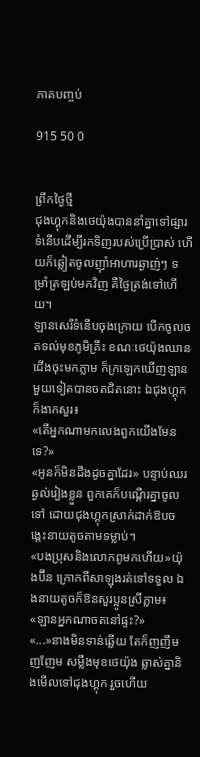ភាគបញ្ចប់

915 50 0


ព្រឹកថ្ងៃថ្មី
ជុងហ្គុកនិងថេយ៉ុងបាននាំគ្នាទៅផ្សារទំនើបដើម្បីរកទិញរបស់ប្រើប្រាស់ ហើយក៏ឆ្លៀតចូលញ៊ាំអាហារឆ្ងាញ់ៗ ទម្រាំត្រឡប់មកវិញ គឺថ្ងៃត្រង់ទៅហើយ។
ឡានសេរីទំនើបចុងក្រោយ បើកចូលចតទល់មុខភូមិគ្រឹះ ខណៈថេយ៉ុងឈានជើងចុះមកភ្លាម ក៏ក្រឡេកឃើញឡានមួយទៀតបានចតជិតនោះ ឯជុងហ្គុកក៏ងាកសួរ៖
«តើអ្នកណាមកលេងពួកយើងមែនទេ?»
«អូនក៏មិនដឹងដូចគ្នាដែរ» បន្ទាប់ឈរឆ្ងល់រៀងខ្លួន ពួកគេក៏បណ្តើរគ្នាចូលទៅ ដោយជុងហ្គុកស្រាក់ដាក់ឱបចង្កេះនាយតូចតាមទម្លាប់។
«បងប្រុសនិងលោកពូមកហើយ»យ៉ុងប៊ីន ក្រោកពីសាឡុងរត់ទៅទទួល ឯងនាយតូចក៏ឱនសួរប្អូនស្រីភ្លាម៖
«ឡានអ្នកណាចតនៅផ្ទះ?»
«...»នាងមិនទាន់ឆ្លើយ តែក៏ញញឹមញញែម សម្លឹងមុខថេយ៉ុង ឆ្លាស់គ្នានិងមើលទៅជុងហ្គុក រួចហើយ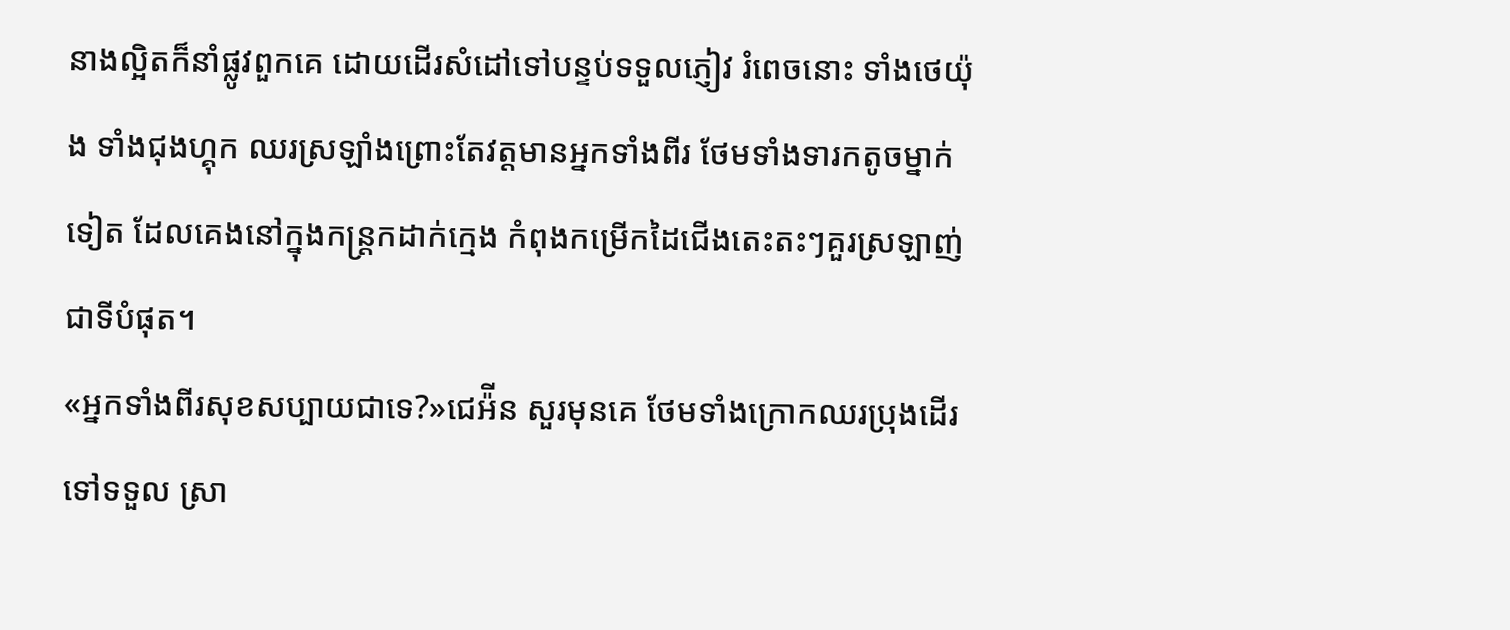នាងល្អិតក៏នាំផ្លូវពួកគេ ដោយដើរសំដៅទៅបន្ទប់ទទួលភ្ញៀវ រំពេចនោះ ទាំងថេយ៉ុង ទាំងជុងហ្គុក ឈរស្រឡាំងព្រោះតែវត្តមានអ្នកទាំងពីរ ថែមទាំងទារកតូចម្នាក់ទៀត ដែលគេងនៅក្នុងកន្រ្តកដាក់ក្មេង កំពុងកម្រើកដៃជើងតេះតះៗគួរស្រឡាញ់ជាទីបំផុត។
«អ្នកទាំងពីរសុខសប្បាយជាទេ?»ជេអ៉ីន សួរមុនគេ ថែមទាំងក្រោកឈរប្រុងដើរទៅទទួល ស្រា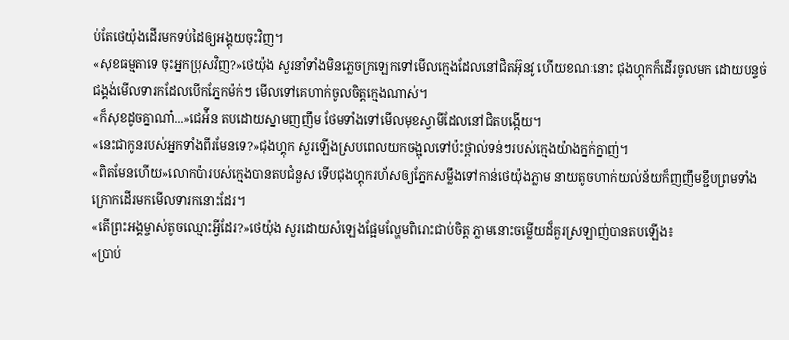ប់តែថេយ៉ុងដើរមកទប់ដៃឲ្យអង្គុយចុះវិញ។
«សុខធម្មតាទេ ចុះអ្នកប្រុសវិញ?»ថេយ៉ុង សួរនាំទាំងមិនភ្លេចក្រឡេកទៅមើលក្មេងដែលនៅជិតអ៊ុនវូ ហើយខណៈនោះ ជុងហ្គុកក៏ដើរចូលមក ដោយបន្ទច់ជង្គង់មើលទារកដែលបើកភ្នែកម៉ក់ៗ មើលទៅគេហាក់ចូលចិត្តក្មេងណាស់។
«ក៏សុខដូចគ្នាណា៎...»ជេអ៉ីន តបដោយស្នាមញញឹម ថែមទាំងទៅមើលមុខស្វាមីដែលនៅជិតបង្កើយ។
«នេះជាកូនរបស់អ្នកទាំងពីរមែនទេ?»ជុងហ្គុក សួរឡើងស្របពេលយកចង្អុលទៅប៉ះថ្ពាល់ទន់ៗរបស់ក្មេងយ៉ាងក្នក់ក្នាញ់។
«ពិតមែនហើយ»លោកប៉ារបស់ក្មេងបានតបជំនួស ទើបជុងហ្គុករហ័សឲ្យភ្នែកសម្លឹងទៅកាន់ថេយ៉ុងភ្លាម នាយតូចហាក់យល់ន័យក៏ញញឹមខ្ជឹបព្រមទាំងក្រោកដើរមកមើលទារកនោះដែរ។
«តើព្រះអង្គម្ចាស់តូចឈ្មោះអ្វីដែរ?»ថេយ៉ុង សួរដោយសំឡេងផ្អែមល្ហែមពិរោះជាប់ចិត្ត ភ្លាមនោះចម្លើយដ៏គួរស្រឡាញ់បានតបឡើង៖
«ប្រាប់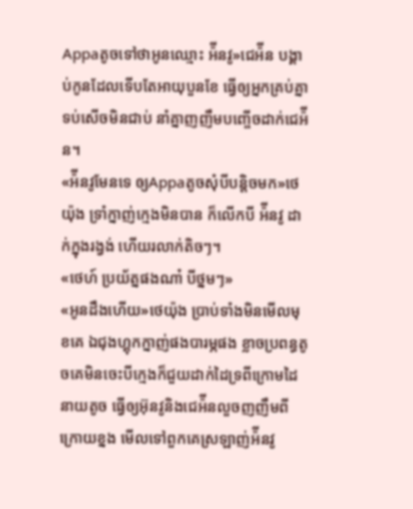Appaតូចទៅថាអូនឈ្មោះ អ៉ីនវូ»ជេអ៉ីន បង្គាប់កូនដែលទើបតែអាយុបួនខែ ធ្វើឲ្យអ្នកគ្រប់គ្នាទប់សើចមិនជាប់ នាំគ្នាញញឹមបញ្ចើចដាក់ជេអ៉ីន។
«អ៉ីនវូមែនទេ ឲ្យAppaតូចសុំបីបន្តិចមក»ថេយ៉ុង ទ្រាំក្នាញ់ក្មេងមិនបាន ក៏លើកបី អ៉ីនវូ ដាក់ក្នុងរង្វង់ ហើយរលាក់តិចៗ។
«ថេហ៍ ប្រយ័ត្នផងណា៎ បីថ្នមៗ»
«អូនដឹងហើយ»ថេយ៉ុង ប្រាប់ទាំងមិនមើលមុខគេ ឯជុងហ្គុកក្នាញ់ផងបារម្ភផង ខ្លាចប្រពន្ធតូចគេមិនចេះបីក្មេងក៏ជួយដាក់ដៃទ្រពីក្រោមដៃនាយតូច ធ្វើឲ្យអ៊ុនវូនិងជេអ៉ីនលួចញញឹមពីក្រោយខ្នង មើលទៅពួកគេស្រឡាញ់អ៉ីនវូ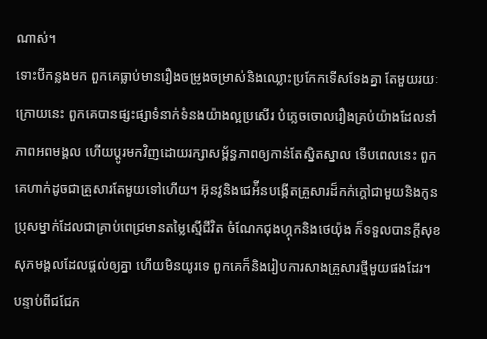ណាស់។
ទោះបីកន្លងមក ពួកគេធ្លាប់មានរឿងចម្រូងចម្រាស់និងឈ្លោះប្រកែកទើសទែងគ្នា តែមួយរយៈក្រោយនេះ ពួកគេបានផ្សះផ្សាទំនាក់ទំនងយ៉ាងល្អប្រសើរ បំភ្លេចចោលរឿងគ្រប់យ៉ាងដែលនាំភាពអពមង្គល ហើយប្តូរមកវិញដោយរក្សាសម្ព័ន្ធភាពឲ្យកាន់តែស្និតស្នាល ទើបពេលនេះ ពួកគេហាក់ដូចជាគ្រួសារតែមួយទៅហើយ។ អ៊ុនវូនិងជេអ៉ីនបង្កើតគ្រួសារដ៏កក់ក្តៅជាមួយនិងកូនប្រុសម្នាក់ដែលជាគ្រាប់ពេជ្រមានតម្លៃស្មើជីវិត ចំណែកជុងហ្គុកនិងថេយ៉ុង ក៏ទទួលបានក្តីសុខសុភមង្គលដែលផ្តល់ឲ្យគ្នា ហើយមិនយូរទេ ពួកគេក៏និងរៀបការសាងគ្រួសារថ្មីមួយផងដែរ។
បន្ទាប់ពីជជែក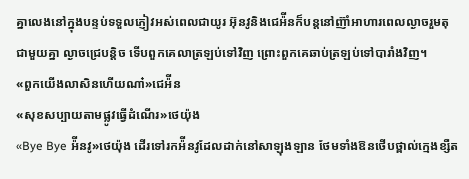គ្នាលេងនៅក្នុងបន្ទប់ទទួលភ្ញៀវអស់ពេលជាយូរ អ៊ុនវូនិងជេអ៉ីនក៏បន្តនៅញ៊ាំអាហារពេលល្ងាចរួមតុជាមួយគ្នា ល្ងាចជ្រេបន្តិច ទើបពួកគេលាត្រឡប់ទៅវិញ ព្រោះពួកគេឆាប់ត្រឡប់ទៅបារាំងវិញ។
«ពួកយើងលាសិនហើយណា៎»ជេអ៉ីន
«សុខសប្បាយតាមផ្លូវធ្វើដំណើរ»ថេយ៉ុង
«Bye Bye អ៉ីនវូ»ថេយ៉ុង ដើរទៅរកអ៉ីនវូដែលដាក់នៅសាឡុងឡាន ថែមទាំងឱនថើបថ្ពាល់ក្មេងខ្សឺត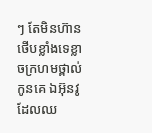ៗ តែមិនហ៊ានថើបខ្លាំងទេខ្លាចក្រហមថ្ពាល់កូនគេ ឯអ៊ុនវូដែលឈ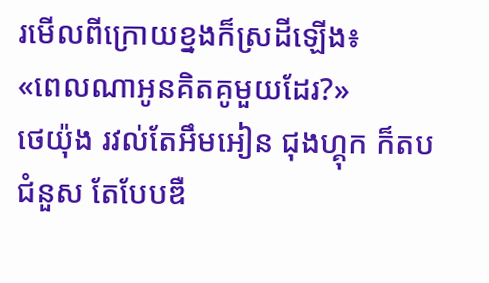រមើលពីក្រោយខ្នងក៏ស្រដីឡើង៖
«ពេលណាអូនគិតគូមួយដែរ?»
ថេយ៉ុង រវល់តែអឹមអៀន ជុងហ្គុក ក៏តបជំនួស តែបែបឌឺ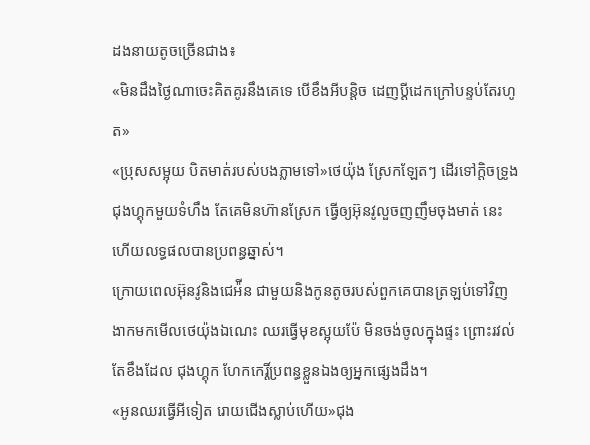ដងនាយតូចច្រើនជាង៖
«មិនដឹងថ្ងៃណាចេះគិតគូរនឹងគេទេ បើខឹងអីបន្តិច ដេញប្តីដេកក្រៅបន្ទប់តែរហូត»
«ប្រុសសម្អុយ បិតមាត់របស់បងភ្លាមទៅ»ថេយ៉ុង ស្រែកឡែតៗ ដើរទៅក្តិចទ្រូងជុងហ្គុកមួយទំហឹង តែគេមិនហ៊ានស្រែក ធ្វើឲ្យអ៊ុនវូលួចញញឹមចុងមាត់ នេះហើយលទ្ធផលបានប្រពន្ធឆ្នាស់។
ក្រោយពេលអ៊ុនវូនិងជេអ៉ីន ជាមួយនិងកូនតូចរបស់ពួកគេបានត្រឡប់ទៅវិញ ងាកមកមើលថេយ៉ុងឯណេះ ឈរធ្វើមុខស្អុយប៉ែ មិនចង់ចូលក្នុងផ្ទះ ព្រោះរវល់តែខឹងដែល ជុងហ្គុក ហែកកេរ្តិ៍ប្រពន្ធខ្លួនឯងឲ្យអ្នកផ្សេងដឹង។
«អូនឈរធ្វើអីទៀត រោយជើងស្លាប់ហើយ»ជុង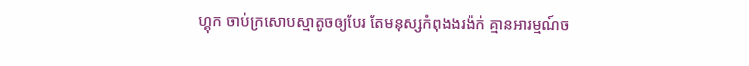ហ្គុក ចាប់ក្រសោបស្មាតូចឲ្យបែរ តែមនុស្សកំពុងងរង៉ក់ គ្មានអារម្មណ៍ច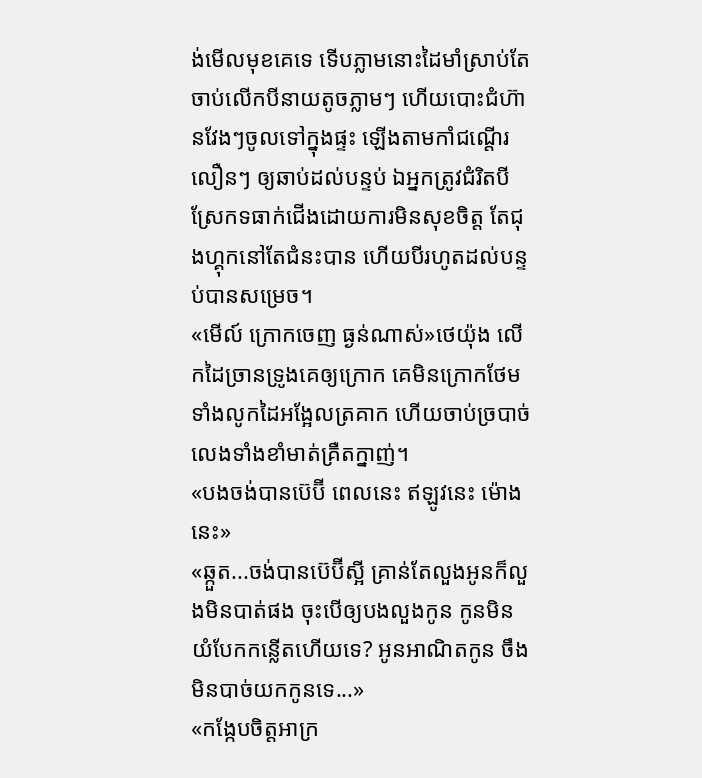ង់មើលមុខគេទេ ទើបភ្លាមនោះដៃមាំស្រាប់តែចាប់លើកបីនាយតូចភ្លាមៗ ហើយបោះជំហ៊ានវែងៗចូលទៅក្នុងផ្ទះ ឡើងតាមកាំជណ្តើរលឿនៗ ឲ្យឆាប់ដល់បន្ទប់ ឯអ្នកត្រូវជំរិតបីស្រែកទធាក់ជើងដោយការមិនសុខចិត្ត តែជុងហ្គុកនៅតែជំនះបាន ហើយបីរហូតដល់បន្ទប់បានសម្រេច។
«មើល៍ ក្រោកចេញ ធ្ងន់ណាស់»ថេយ៉ុង លើកដៃច្រានទ្រូងគេឲ្យក្រោក គេមិនក្រោកថែមទាំងលូកដៃអង្អែលត្រគាក ហើយចាប់ច្របាច់លេងទាំងខាំមាត់គ្រឺតក្នាញ់។
«បងចង់បានប៊េប៊ី ពេលនេះ ឥឡូវនេះ ម៉ោងនេះ»
«ឆ្កួត...ចង់បានប៊េប៊ីស្អី គ្រាន់តែលួងអូនក៏លួងមិនបាត់ផង ចុះបើឲ្យបងលួងកូន កូនមិនយំបែកកន្លើតហើយទេ? អូនអាណិតកូន ចឹងមិនបាច់យកកូនទេ...»
«កង្កែបចិត្តអាក្រ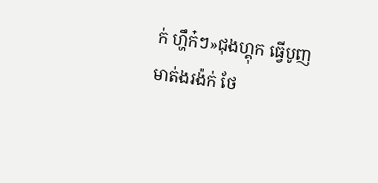ក់ ហ្ហឹក៎ៗ»ជុងហ្គុក ធ្វើបូញមាត់ងរង៉ក់ ថែ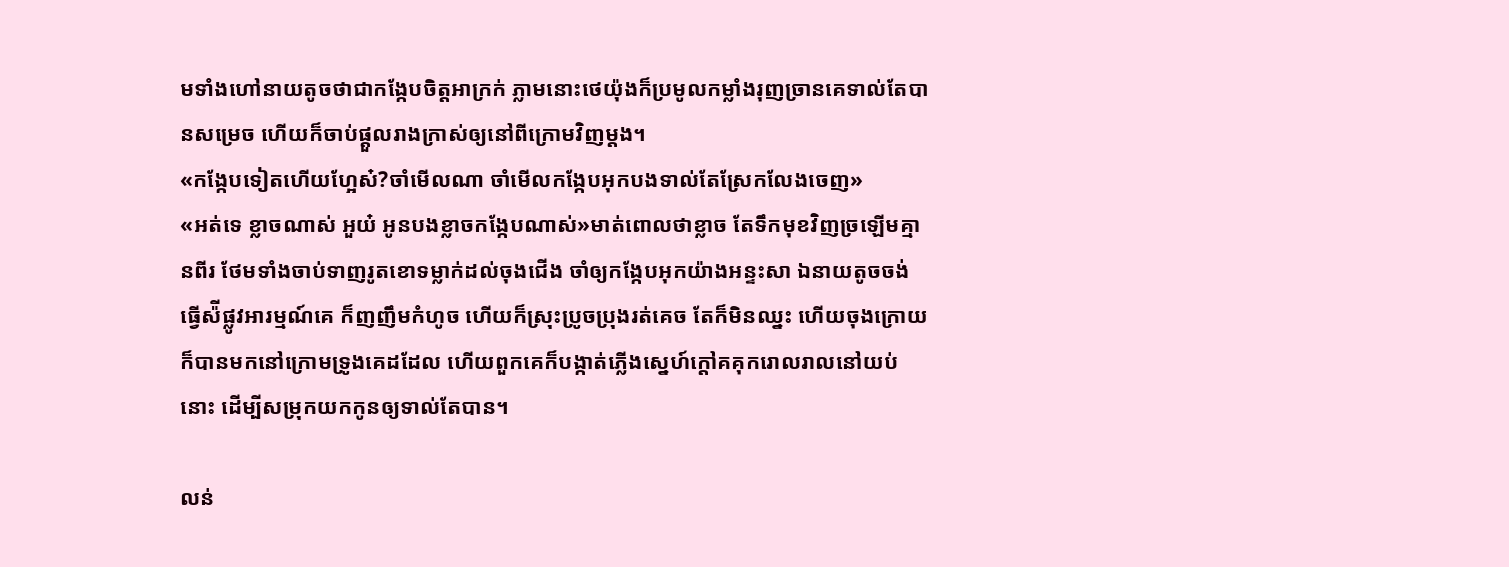មទាំងហៅនាយតូចថាជាកង្កែបចិត្តអាក្រក់ ភ្លាមនោះថេយ៉ុងក៏ប្រមូលកម្លាំងរុញច្រានគេទាល់តែបានសម្រេច ហើយក៏ចាប់ផ្តួលរាងក្រាស់ឲ្យនៅពីក្រោមវិញម្តង។
«កង្កែបទៀតហើយហ្អែស៎?ចាំមើលណា ចាំមើលកង្កែបអុកបងទាល់តែស្រែកលែងចេញ»
«អត់ទេ ខ្លាចណាស់ អួយ៎ អូនបងខ្លាចកង្កែបណាស់»មាត់ពោលថាខ្លាច តែទឹកមុខវិញច្រឡើមគ្មានពីរ ថែមទាំងចាប់ទាញរូតខោទម្លាក់ដល់ចុងជើង ចាំឲ្យកង្កែបអុកយ៉ាងអន្ទះសា ឯនាយតូចចង់ធ្វើស៉ីផ្លូវអារម្មណ៍គេ ក៏ញញឹមកំហូច ហើយក៏ស្រុះប្រូចប្រុងរត់គេច តែក៏មិនឈ្នះ ហើយចុងក្រោយក៏បានមកនៅក្រោមទ្រូងគេដដែល ហើយពួកគេក៏បង្កាត់ភ្លើងស្នេហ៍ក្តៅគគុករោលរាលនៅយប់នោះ ដើម្បីសម្រុកយកកូនឲ្យទាល់តែបាន។

លន់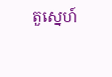តួស្នេហ៍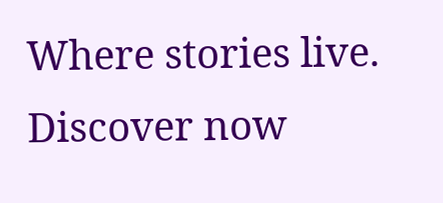Where stories live. Discover now